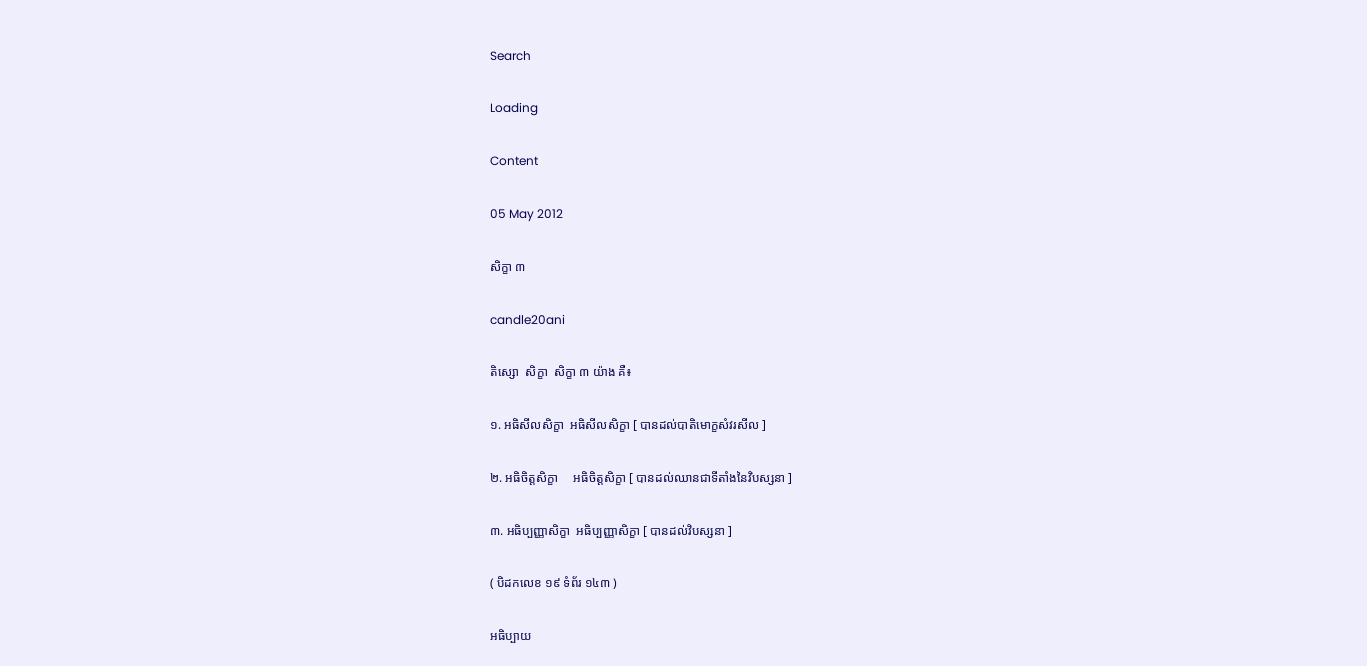Search

Loading

Content

05 May 2012

សិក្ខា ៣

candle20ani

តិស្សោ  សិក្ខា  សិក្ខា ៣ យ៉ាង គឺ៖

១. អធិសីលសិក្ខា  អធិសីលសិក្ខា [ បានដល់បាតិមោក្ខសំវរសីល ]

២. អធិចិត្តសិក្ខា     អធិចិត្តសិក្ខា [ បានដល់ឈានជាទីតាំងនៃវិបស្សនា ]

៣. អធិប្បញ្ញាសិក្ខា  អធិប្បញ្ញាសិក្ខា [ បានដល់វិបស្សនា ]

( បិដកលេខ ១៩ ទំព័រ ១៤៣ )

អធិប្បាយ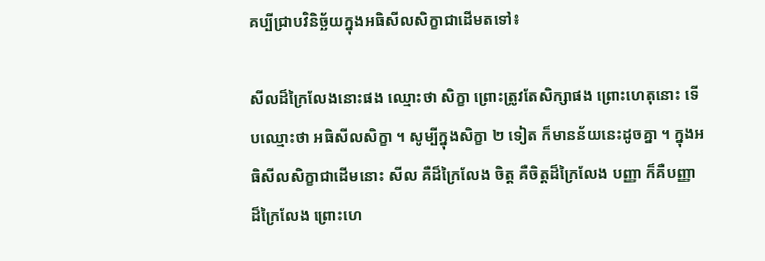គប្បីជ្រាបវិនិច្ឆ័យក្នុងអធិសីលសិក្ខាជាដើមតទៅ៖

សីលដ៏ក្រៃលែងនោះផង ឈ្មោះថា សិក្ខា ព្រោះត្រូវតែសិក្សាផង ព្រោះហេតុនោះ ទើបឈ្មោះថា អធិសីលសិក្ខា ។ សូម្បីក្នុងសិក្ខា ២ ទៀត ក៏មានន័យនេះដូចគ្នា ។ ក្នុងអធិសីលសិក្ខាជាដើមនោះ សីល គឺដ៏ក្រៃលែង ចិត្ត គឺចិត្តដ៏ក្រៃលែង បញ្ញា ក៏គឺបញ្ញាដ៏ក្រៃលែង ព្រោះហេ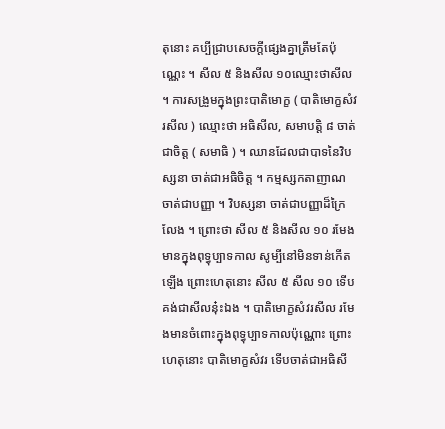តុនោះ គប្បីជ្រាបសេចក្តីផ្សេងគ្នាត្រឹមតែប៉ុណ្ណេះ ។ សីល ៥ និងសីល ១០ឈ្មោះថាសីល ។ ការសង្រួមក្នុងព្រះបាតិមោក្ខ ( បាតិមោក្ខសំវរសីល ) ឈ្មោះថា អធិសីល, សមាបត្តិ ៨ ចាត់ជាចិត្ត ( សមាធិ ) ។ ឈានដែលជាបាទនៃវិបស្សនា ចាត់ជាអធិចិត្ត ។ កម្មស្សកតាញាណ ចាត់ជាបញ្ញា ។ វិបស្សនា ចាត់ជាបញ្ញាដ៏ក្រៃលែង ។ ព្រោះថា សីល ៥ និងសីល ១០ រមែងមានក្នុងពុទ្ធុប្បាទកាល សូម្បីនៅមិនទាន់កើតឡើង ព្រោះហេតុនោះ សីល ៥ សីល ១០ ទើបគង់ជាសីលនុ៎ះឯង ។ បាតិមោក្ខសំវរសីល រមែងមានចំពោះក្នុងពុទ្ធុប្បាទកាលប៉ុណ្ណោះ ព្រោះហេតុនោះ បាតិមោក្ខសំវរ ទើបចាត់ជាអធិសី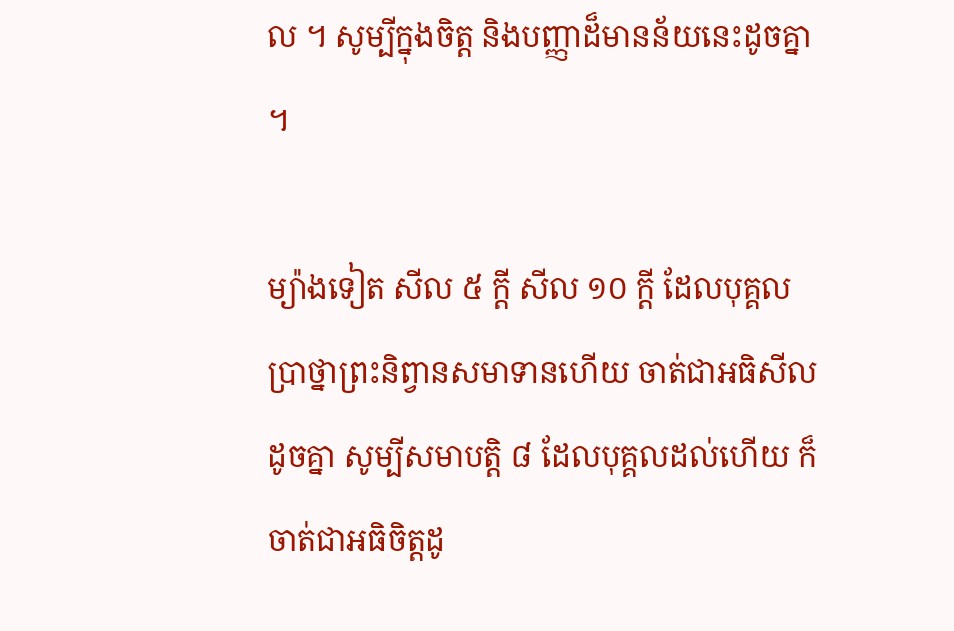ល ។ សូម្បីក្នុងចិត្ត និងបញ្ញាដ៏មានន័យនេះដូចគ្នា ។

ម្យ៉ាងទៀត សីល ៥ ក្តី សីល ១០ ក្តី ដែលបុគ្គលប្រាថ្នាព្រះនិព្វានសមាទានហើយ ចាត់ជាអធិសីលដូចគ្នា សូម្បីសមាបត្តិ ៨ ដែលបុគ្គលដល់ហើយ ក៏ចាត់ជាអធិចិត្តដូ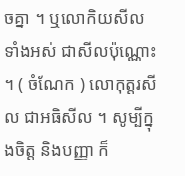ចគ្នា ។ ឬលោកិយសីលទាំងអស់ ជាសីលប៉ុណ្ណោះ ។ ( ចំណែក ) លោកុត្តរសីល ជាអធិសីល ។ សូម្បីក្នុងចិត្ត និងបញ្ញា ក៏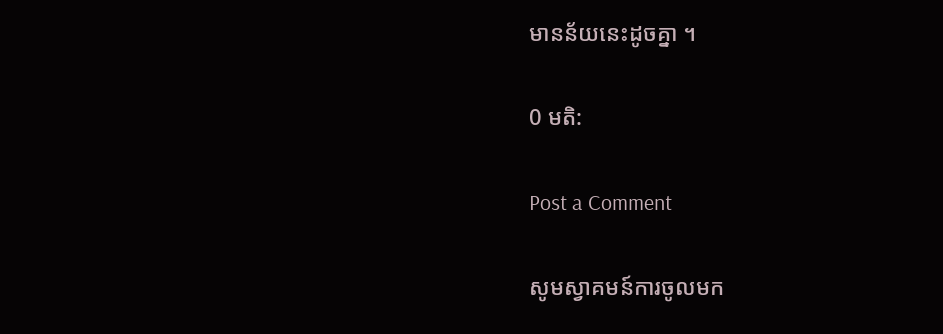មានន័យនេះដូចគ្នា ។

0 មតិ:

Post a Comment

សូមស្វាគមន៍ការចូលមក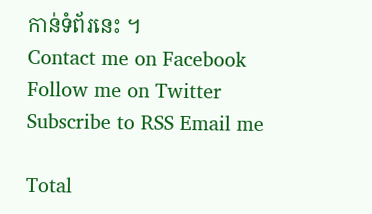កាន់ទំព័រនេះ ។
Contact me on Facebook Follow me on Twitter Subscribe to RSS Email me

Total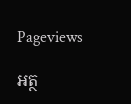Pageviews

អត្ថ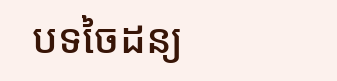បទចៃដន្យ